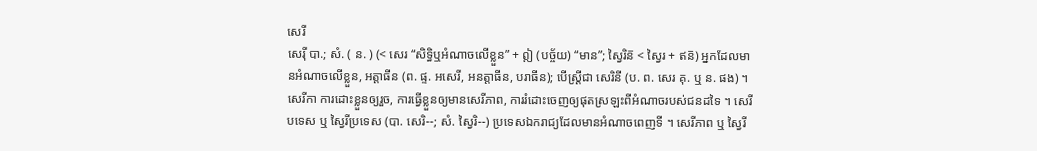សេរី
សេរ៉ី បា.; សំ. ( ន. ) (< សេរ “សិទ្ធិឬអំណាចលើខ្លួន” + ឦ (បច្ច័យ) “មាន”; ស្វៃរិន៑ < ស្វៃរ + ឥន៑) អ្នកដែលមានអំណាចលើខ្លួន, អត្តាធីន (ព. ផ្ទ. អសេរី, អនត្តាធីន, បរាធីន); បើស្ត្រីជា សេរិនី (ប. ព. សេរ គុ. ឬ ន. ផង) ។ សេរីកា ការដោះខ្លួនឲ្យរួច, ការធ្វើខ្លួនឲ្យមានសេរីភាព, ការរំដោះចេញឲ្យផុតស្រឡះពីអំណាចរបស់ជនដទៃ ។ សេរីបទេស ឬ ស្វៃរីប្រទេស (បា. សេរិ--; សំ. ស្វៃរិ--) ប្រទេសឯករាជ្យដែលមានអំណាចពេញទី ។ សេរីភាព ឬ ស្វៃរី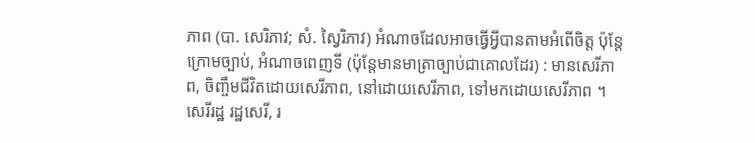ភាព (បា. សេរិភាវ; សំ. ស្វៃរិភាវ) អំណាចដែលអាចធ្វើអ្វីបានតាមអំពើចិត្ត ប៉ុន្តែក្រោមច្បាប់, អំណាចពេញទី (ប៉ុន្តែមានមាត្រាច្បាប់ជាគោលដែរ) : មានសេរីភាព, ចិញ្ចឹមជីវិតដោយសេរីភាព, នៅដោយសេរីភាព, ទៅមកដោយសេរីភាព ។ សេរីរដ្ឋ រដ្ឋសេរី, រ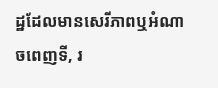ដ្ឋដែលមានសេរីភាពឬអំណាចពេញទី, រ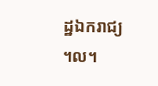ដ្ឋឯករាជ្យ ។ល។